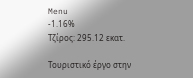Menu
-1.16%
Τζίρος: 295.12 εκατ.

Τουριστικό έργο στην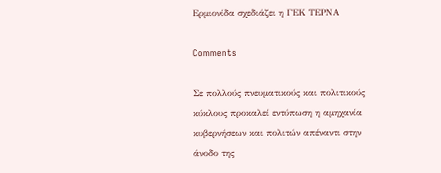Ερμιονίδα σχεδιάζει η ΓΕΚ ΤΕΡΝΑ

Comments

Σε πολλούς πνευματικούς και πολιτικούς κύκλους προκαλεί εντύπωση η αμηχανία κυβερνήσεων και πολιτών απέναντι στην άνοδο της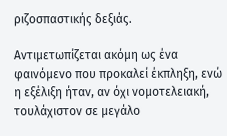ριζοσπαστικής δεξιάς.

Αντιμετωπίζεται ακόμη ως ένα φαινόμενο που προκαλεί έκπληξη, ενώ η εξέλιξη ήταν, αν όχι νομοτελειακή, τουλάχιστον σε μεγάλο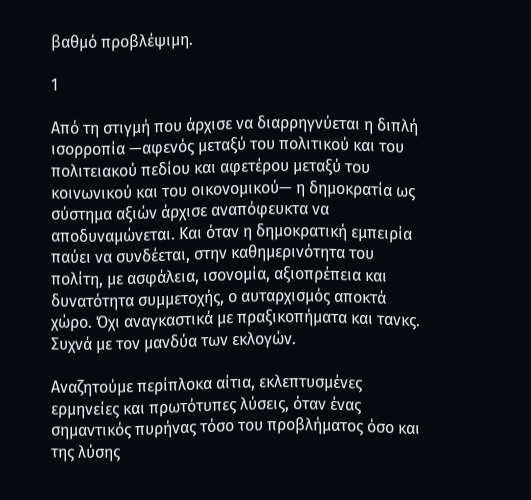βαθμό προβλέψιμη.

1

Από τη στιγμή που άρχισε να διαρρηγνύεται η διπλή ισορροπία —αφενός μεταξύ του πολιτικού και του πολιτειακού πεδίου και αφετέρου μεταξύ του κοινωνικού και του οικονομικού— η δημοκρατία ως σύστημα αξιών άρχισε αναπόφευκτα να αποδυναμώνεται. Και όταν η δημοκρατική εμπειρία παύει να συνδέεται, στην καθημερινότητα του πολίτη, με ασφάλεια, ισονομία, αξιοπρέπεια και δυνατότητα συμμετοχής, ο αυταρχισμός αποκτά χώρο. Όχι αναγκαστικά με πραξικοπήματα και τανκς. Συχνά με τον μανδύα των εκλογών.

Αναζητούμε περίπλοκα αίτια, εκλεπτυσμένες ερμηνείες και πρωτότυπες λύσεις, όταν ένας σημαντικός πυρήνας τόσο του προβλήματος όσο και της λύσης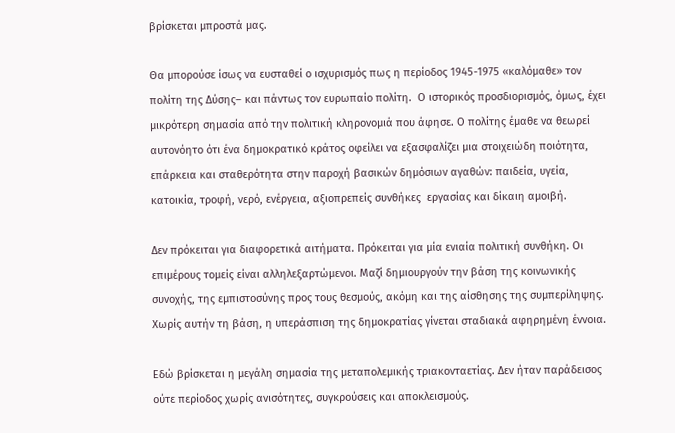βρίσκεται μπροστά μας.

Θα μπορούσε ίσως να ευσταθεί ο ισχυρισμός πως η περίοδος 1945-1975 «καλόμαθε» τον πολίτη της Δύσης– και πάντως τον ευρωπαίο πολίτη.  Ο ιστορικός προσδιορισμός, όμως, έχει μικρότερη σημασία από την πολιτική κληρονομιά που άφησε. Ο πολίτης έμαθε να θεωρεί αυτονόητο ότι ένα δημοκρατικό κράτος οφείλει να εξασφαλίζει μια στοιχειώδη ποιότητα, επάρκεια και σταθερότητα στην παροχή βασικών δημόσιων αγαθών: παιδεία, υγεία, κατοικία, τροφή, νερό, ενέργεια, αξιοπρεπείς συνθήκες  εργασίας και δίκαιη αμοιβή.

Δεν πρόκειται για διαφορετικά αιτήματα. Πρόκειται για μία ενιαία πολιτική συνθήκη. Οι επιμέρους τομείς είναι αλληλεξαρτώμενοι. Μαζί δημιουργούν την βάση της κοινωνικής συνοχής, της εμπιστοσύνης προς τους θεσμούς, ακόμη και της αίσθησης της συμπερίληψης. Χωρίς αυτήν τη βάση, η υπεράσπιση της δημοκρατίας γίνεται σταδιακά αφηρημένη έννοια.

Εδώ βρίσκεται η μεγάλη σημασία της μεταπολεμικής τριακονταετίας. Δεν ήταν παράδεισος ούτε περίοδος χωρίς ανισότητες, συγκρούσεις και αποκλεισμούς.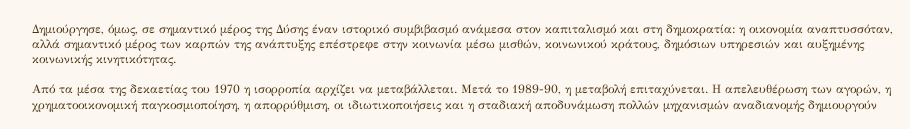Δημιούργησε, όμως, σε σημαντικό μέρος της Δύσης έναν ιστορικό συμβιβασμό ανάμεσα στον καπιταλισμό και στη δημοκρατία: η οικονομία αναπτυσσόταν, αλλά σημαντικό μέρος των καρπών της ανάπτυξης επέστρεφε στην κοινωνία μέσω μισθών, κοινωνικού κράτους, δημόσιων υπηρεσιών και αυξημένης κοινωνικής κινητικότητας.

Από τα μέσα της δεκαετίας του 1970 η ισορροπία αρχίζει να μεταβάλλεται. Μετά το 1989-90, η μεταβολή επιταχύνεται. Η απελευθέρωση των αγορών, η χρηματοοικονομική παγκοσμιοποίηση, η απορρύθμιση, οι ιδιωτικοποιήσεις και η σταδιακή αποδυνάμωση πολλών μηχανισμών αναδιανομής δημιουργούν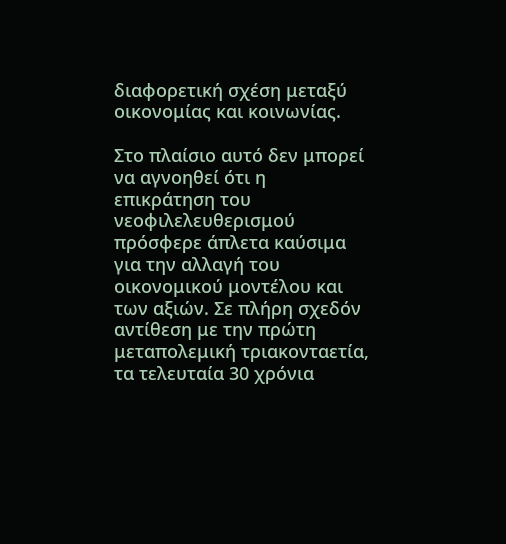διαφορετική σχέση μεταξύ οικονομίας και κοινωνίας.

Στο πλαίσιο αυτό δεν μπορεί να αγνοηθεί ότι η επικράτηση του νεοφιλελευθερισμού πρόσφερε άπλετα καύσιμα για την αλλαγή του οικονομικού μοντέλου και των αξιών. Σε πλήρη σχεδόν αντίθεση με την πρώτη μεταπολεμική τριακονταετία, τα τελευταία 30 χρόνια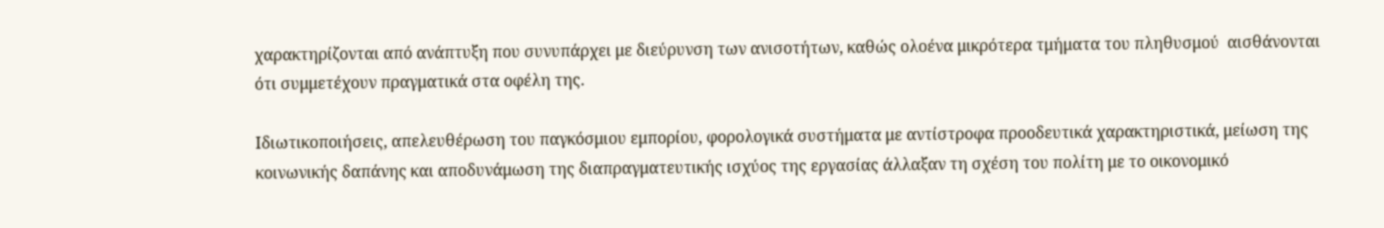χαρακτηρίζονται από ανάπτυξη που συνυπάρχει με διεύρυνση των ανισοτήτων, καθώς ολοένα μικρότερα τμήματα του πληθυσμού  αισθάνονται ότι συμμετέχουν πραγματικά στα οφέλη της.

Ιδιωτικοποιήσεις, απελευθέρωση του παγκόσμιου εμπορίου, φορολογικά συστήματα με αντίστροφα προοδευτικά χαρακτηριστικά, μείωση της κοινωνικής δαπάνης και αποδυνάμωση της διαπραγματευτικής ισχύος της εργασίας άλλαξαν τη σχέση του πολίτη με το οικονομικό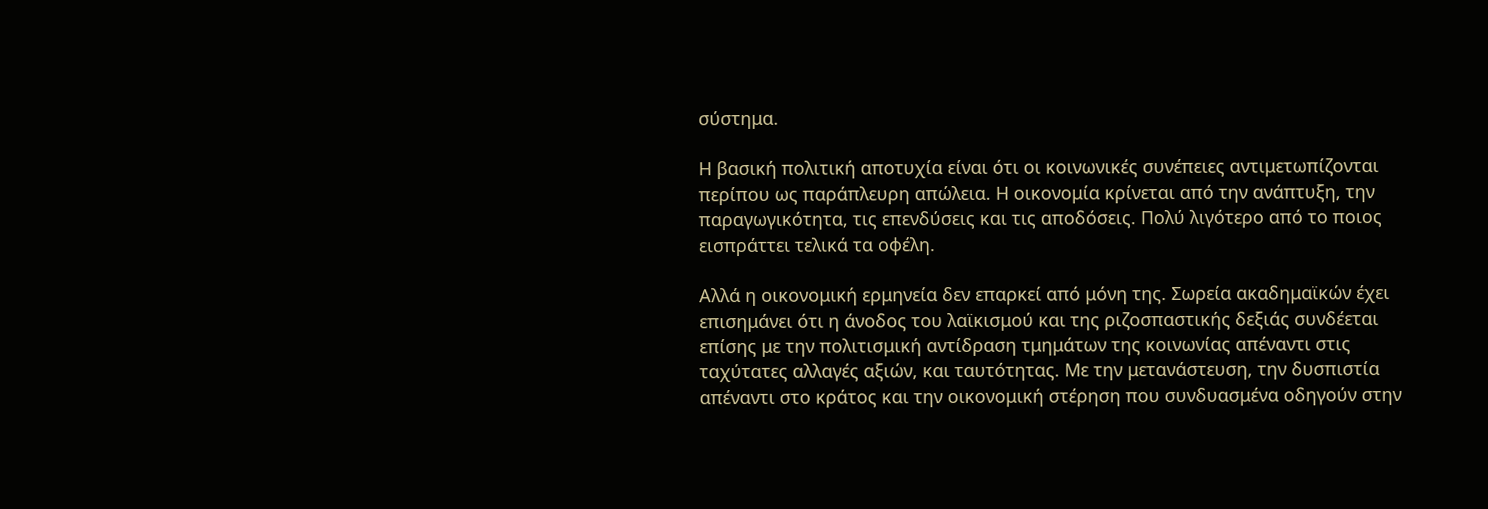σύστημα.

Η βασική πολιτική αποτυχία είναι ότι οι κοινωνικές συνέπειες αντιμετωπίζονται περίπου ως παράπλευρη απώλεια. Η οικονομία κρίνεται από την ανάπτυξη, την παραγωγικότητα, τις επενδύσεις και τις αποδόσεις. Πολύ λιγότερο από το ποιος εισπράττει τελικά τα οφέλη.

Αλλά η οικονομική ερμηνεία δεν επαρκεί από μόνη της. Σωρεία ακαδημαϊκών έχει επισημάνει ότι η άνοδος του λαϊκισμού και της ριζοσπαστικής δεξιάς συνδέεται επίσης με την πολιτισμική αντίδραση τμημάτων της κοινωνίας απέναντι στις ταχύτατες αλλαγές αξιών, και ταυτότητας. Με την μετανάστευση, την δυσπιστία απέναντι στο κράτος και την οικονομική στέρηση που συνδυασμένα οδηγούν στην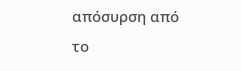απόσυρση από το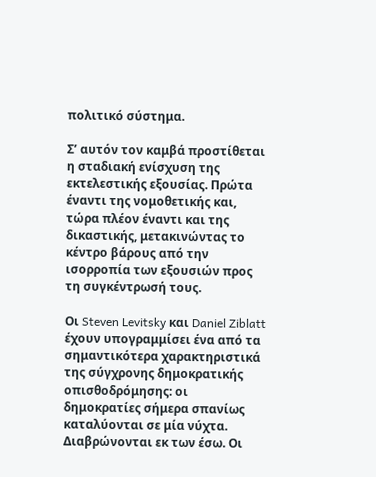πολιτικό σύστημα.

Σ’ αυτόν τον καμβά προστίθεται η σταδιακή ενίσχυση της εκτελεστικής εξουσίας. Πρώτα έναντι της νομοθετικής και, τώρα πλέον έναντι και της δικαστικής, μετακινώντας το κέντρο βάρους από την ισορροπία των εξουσιών προς τη συγκέντρωσή τους.

Οι Steven Levitsky και Daniel Ziblatt έχουν υπογραμμίσει ένα από τα σημαντικότερα χαρακτηριστικά της σύγχρονης δημοκρατικής οπισθοδρόμησης: οι δημοκρατίες σήμερα σπανίως καταλύονται σε μία νύχτα. Διαβρώνονται εκ των έσω. Οι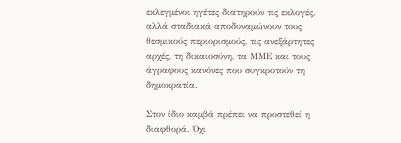εκλεγμένοι ηγέτες διατηρούν τις εκλογές, αλλά σταδιακά αποδυναμώνουν τους θεσμικούς περιορισμούς, τις ανεξάρτητες αρχές, τη δικαιοσύνη, τα ΜΜΕ και τους άγραφους κανόνες που συγκροτούν τη δημοκρατία.

Στον ίδιο καμβά πρέπει να προστεθεί η διαφθορά. Όχι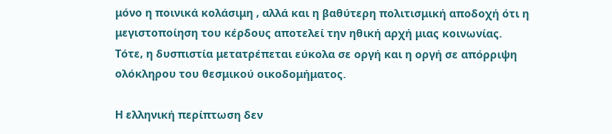μόνο η ποινικά κολάσιμη , αλλά και η βαθύτερη πολιτισμική αποδοχή ότι η μεγιστοποίηση του κέρδους αποτελεί την ηθική αρχή μιας κοινωνίας. Τότε, η δυσπιστία μετατρέπεται εύκολα σε οργή και η οργή σε απόρριψη ολόκληρου του θεσμικού οικοδομήματος.

Η ελληνική περίπτωση δεν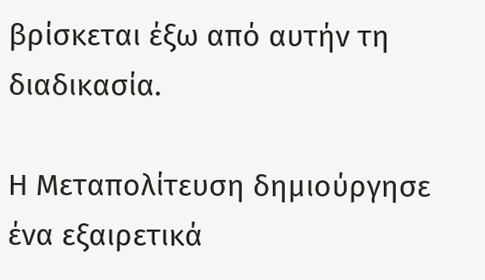βρίσκεται έξω από αυτήν τη διαδικασία.

Η Μεταπολίτευση δημιούργησε ένα εξαιρετικά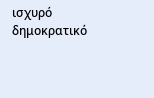ισχυρό δημοκρατικό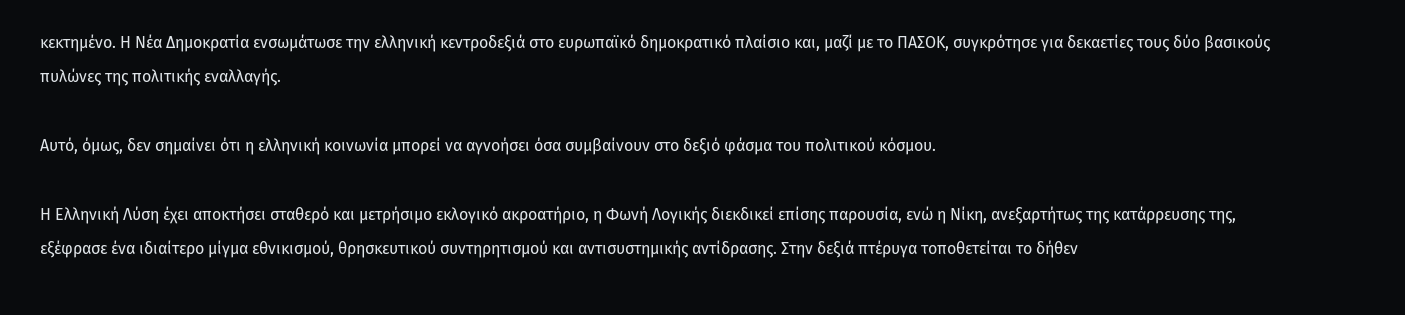κεκτημένο. Η Νέα Δημοκρατία ενσωμάτωσε την ελληνική κεντροδεξιά στο ευρωπαϊκό δημοκρατικό πλαίσιο και, μαζί με το ΠΑΣΟΚ, συγκρότησε για δεκαετίες τους δύο βασικούς πυλώνες της πολιτικής εναλλαγής.

Αυτό, όμως, δεν σημαίνει ότι η ελληνική κοινωνία μπορεί να αγνοήσει όσα συμβαίνουν στο δεξιό φάσμα του πολιτικού κόσμου.

Η Ελληνική Λύση έχει αποκτήσει σταθερό και μετρήσιμο εκλογικό ακροατήριο, η Φωνή Λογικής διεκδικεί επίσης παρουσία, ενώ η Νίκη, ανεξαρτήτως της κατάρρευσης της, εξέφρασε ένα ιδιαίτερο μίγμα εθνικισμού, θρησκευτικού συντηρητισμού και αντισυστημικής αντίδρασης. Στην δεξιά πτέρυγα τοποθετείται το δήθεν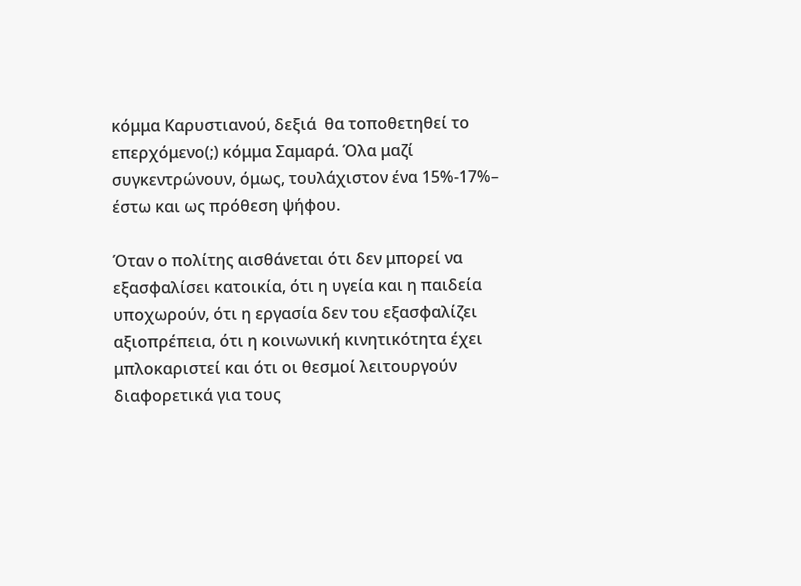κόμμα Καρυστιανού, δεξιά  θα τοποθετηθεί το επερχόμενο(;) κόμμα Σαμαρά. Όλα μαζί συγκεντρώνουν, όμως, τουλάχιστον ένα 15%-17%– έστω και ως πρόθεση ψήφου.

Όταν ο πολίτης αισθάνεται ότι δεν μπορεί να εξασφαλίσει κατοικία, ότι η υγεία και η παιδεία υποχωρούν, ότι η εργασία δεν του εξασφαλίζει αξιοπρέπεια, ότι η κοινωνική κινητικότητα έχει μπλοκαριστεί και ότι οι θεσμοί λειτουργούν διαφορετικά για τους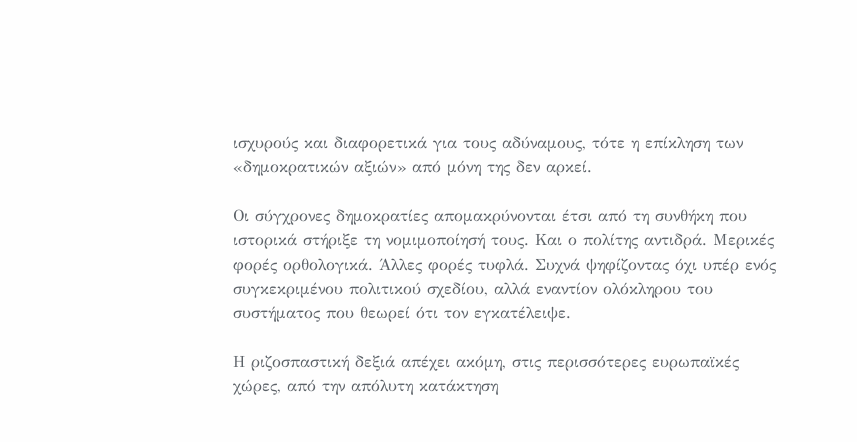ισχυρούς και διαφορετικά για τους αδύναμους, τότε η επίκληση των «δημοκρατικών αξιών» από μόνη της δεν αρκεί.

Οι σύγχρονες δημοκρατίες απομακρύνονται έτσι από τη συνθήκη που ιστορικά στήριξε τη νομιμοποίησή τους. Και ο πολίτης αντιδρά. Μερικές φορές ορθολογικά. Άλλες φορές τυφλά. Συχνά ψηφίζοντας όχι υπέρ ενός συγκεκριμένου πολιτικού σχεδίου, αλλά εναντίον ολόκληρου του συστήματος που θεωρεί ότι τον εγκατέλειψε.

Η ριζοσπαστική δεξιά απέχει ακόμη, στις περισσότερες ευρωπαϊκές χώρες, από την απόλυτη κατάκτηση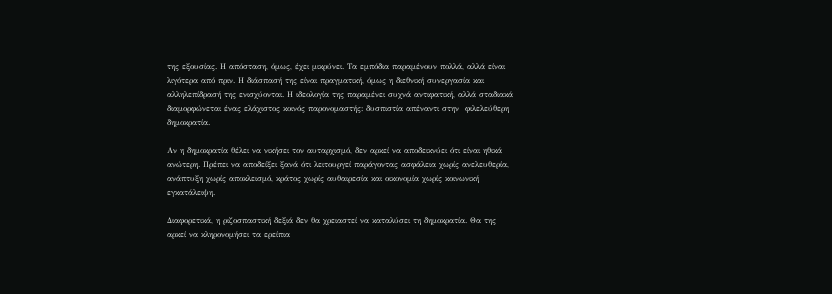της εξουσίας. Η απόσταση, όμως, έχει μικρύνει. Τα εμπόδια παραμένουν πολλά, αλλά είναι λιγότερα από πριν. Η διάσπασή της είναι πραγματική, όμως η διεθνική συνεργασία και αλληλεπίδρασή της ενισχύονται. Η ιδεολογία της παραμένει συχνά αντιφατική, αλλά σταδιακά διαμορφώνεται ένας ελάχιστος κοινός παρονομαστής: δυσπιστία απέναντι στην  φιλελεύθερη δημοκρατία.

Αν η δημοκρατία θέλει να νικήσει τον αυταρχισμό, δεν αρκεί να αποδεικνύει ότι είναι ηθικά ανώτερη. Πρέπει να αποδείξει ξανά ότι λειτουργεί παράγοντας ασφάλεια χωρίς ανελευθερία, ανάπτυξη χωρίς αποκλεισμό, κράτος χωρίς αυθαιρεσία και οικονομία χωρίς κοινωνική εγκατάλειψη.

Διαφορετικά, η ριζοσπαστική δεξιά δεν θα χρειαστεί να καταλύσει τη δημοκρατία. Θα της αρκεί να κληρονομήσει τα ερείπια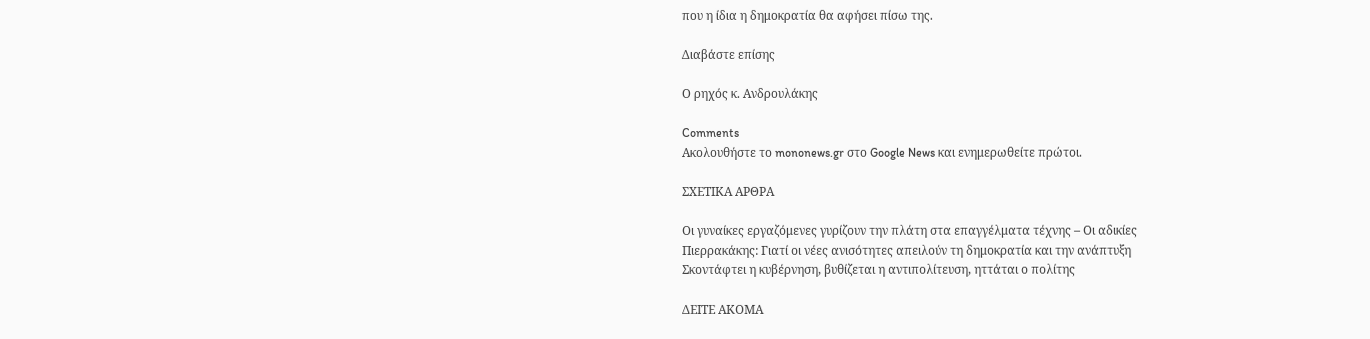που η ίδια η δημοκρατία θα αφήσει πίσω της.

Διαβάστε επίσης

Ο ρηχός κ. Ανδρουλάκης

Comments
Ακολουθήστε το mononews.gr στο Google News και ενημερωθείτε πρώτοι.

ΣΧΕΤΙΚΑ ΑΡΘΡΑ

Οι γυναίκες εργαζόμενες γυρίζουν την πλάτη στα επαγγέλματα τέχνης – Οι αδικίες
Πιερρακάκης: Γιατί οι νέες ανισότητες απειλούν τη δημοκρατία και την ανάπτυξη
Σκοντάφτει η κυβέρνηση, βυθίζεται η αντιπολίτευση, ηττάται ο πολίτης

ΔΕΙΤΕ ΑΚΟΜΑ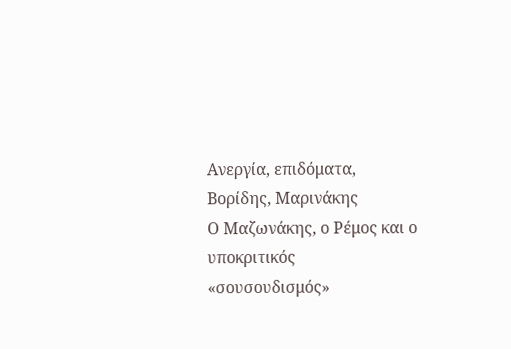Ανεργία, επιδόματα, Βορίδης, Μαρινάκης
Ο Μαζωνάκης, ο Ρέμος και ο υποκριτικός «σουσουδισμός»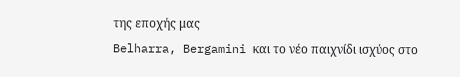της εποχής μας
Belharra, Bergamini και το νέο παιχνίδι ισχύος στο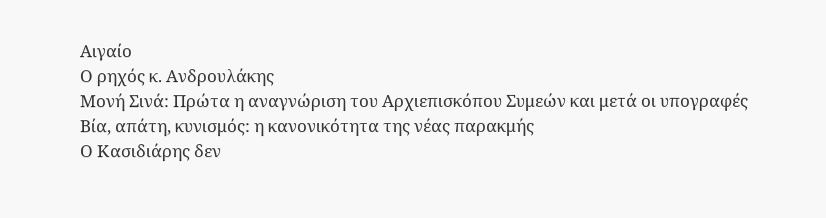Αιγαίο
Ο ρηχός κ. Ανδρουλάκης
Μονή Σινά: Πρώτα η αναγνώριση του Αρχιεπισκόπου Συμεών και μετά οι υπογραφές
Βία, απάτη, κυνισμός: η κανονικότητα της νέας παρακμής
Ο Κασιδιάρης δεν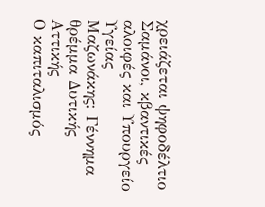χρειάζεται ψηφοδέλτιο
Σαμάνοι, κβαντικές αλοιφές και Υπουργείο Υγείας
Μαζωνάκης: Γέννημα θρέμμα Δυτικής Αττικής
Ο καπιταλισμός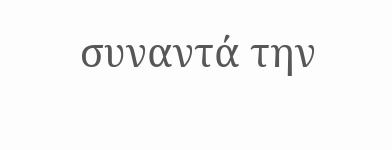συναντά την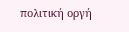πολιτική οργή